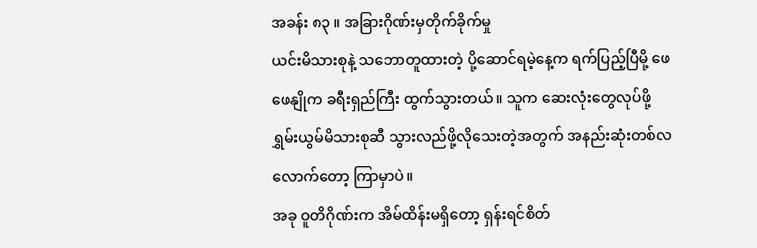အခန်း ၈၃ ။ အခြားဂိုဏ်းမှတိုက်ခိုက်မှု
ယင်းမိသားစုနဲ့ သဘောတူထားတဲ့ ပို့ဆောင်ရမဲ့နေ့က ရက်ပြည့်ပြီမို့ ဖေဖေနျိုက ခရီးရှည်ကြီး ထွက်သွားတယ်။ သူက ဆေးလုံးတွေလုပ်ဖို့ ရွှမ်းယွမ်မိသားစုဆီ သွားလည်ဖို့လိုသေးတဲ့အတွက် အနည်းဆုံးတစ်လလောက်တော့ ကြာမှာပဲ။
အခု ဝူတိဂိုဏ်းက အိမ်ထိန်းမရှိတော့ ရှန်းရင်စိတ်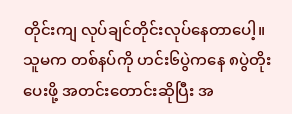တိုင်းကျ လုပ်ချင်တိုင်းလုပ်နေတာပေါ့။ သူမက တစ်နပ်ကို ဟင်း၆ပွဲကနေ ၈ပွဲတိုးပေးဖို့ အတင်းတောင်းဆိုပြီး အ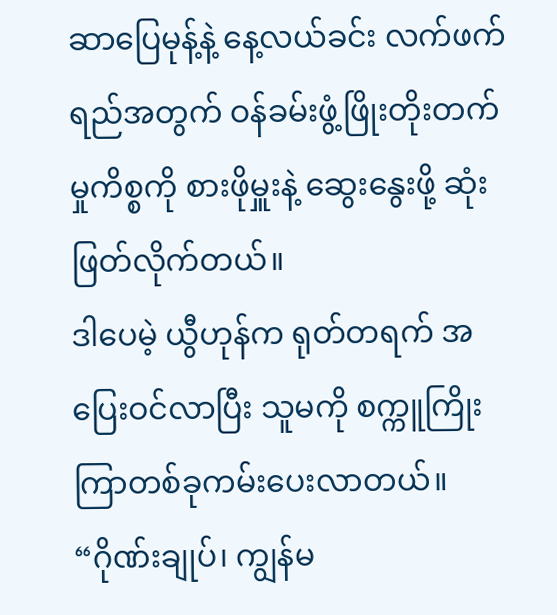ဆာပြေမုန့်နဲ့ နေ့လယ်ခင်း လက်ဖက်ရည်အတွက် ဝန်ခမ်းဖွံ့ဖြိုးတိုးတက်မှုကိစ္စကို စားဖိုမှူးနဲ့ ဆွေးနွေးဖို့ ဆုံးဖြတ်လိုက်တယ်။
ဒါပေမဲ့ ယွီဟုန်က ရုတ်တရက် အပြေးဝင်လာပြီး သူမကို စက္ကူကြိုးကြာတစ်ခုကမ်းပေးလာတယ်။
“ဂိုဏ်းချုပ်၊ ကျွန်မ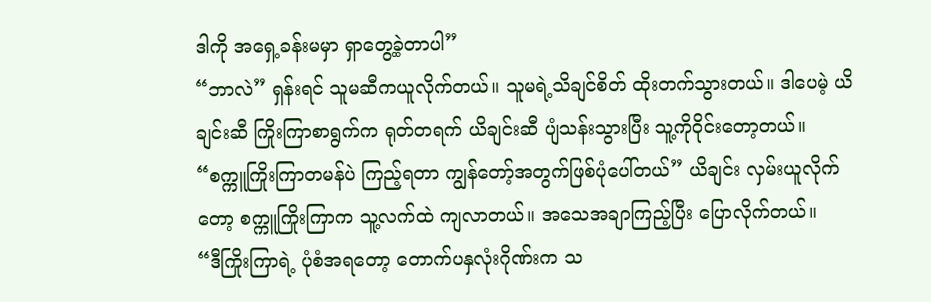ဒါကို အရှေ့ခန်းမမှာ ရှာတွေ့ခဲ့တာပါ”
“ဘာလဲ” ရှန်းရင် သူမဆီကယူလိုက်တယ်။ သူမရဲ့သိချင်စိတ် ထိုးတက်သွားတယ်။ ဒါပေမဲ့ ယိချင်းဆီ ကြိုးကြာစာရွက်က ရုတ်တရက် ယိချင်းဆီ ပျံသန်းသွားပြီး သူ့ကိုဝိုင်းတော့တယ်။
“စက္ကူကြိုးကြာတမန်ပဲ ကြည့်ရတာ ကျွန်တော့်အတွက်ဖြစ်ပုံပေါ်တယ်” ယိချင်း လှမ်းယူလိုက်တော့ စက္ကူကြိုးကြာက သူ့လက်ထဲ ကျလာတယ်။ အသေအချာကြည့်ပြီး ပြောလိုက်တယ်။
“ဒီကြိုးကြာရဲ့ ပုံစံအရတော့ တောက်ပနှလုံးဂိုဏ်းက သ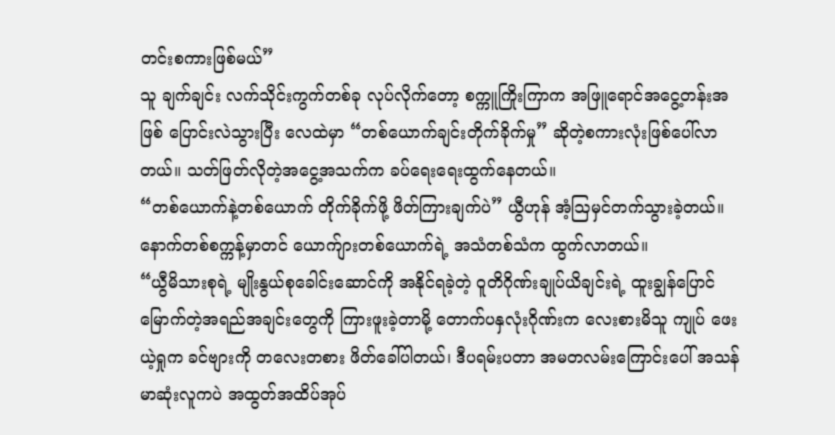တင်းစကားဖြစ်မယ်”
သူ ချက်ချင်း လက်သိုင်းကွက်တစ်ခု လုပ်လိုက်တော့ စက္ကူကြိုးကြာက အဖြူရောင်အငွေ့တန်းအဖြစ် ပြောင်းလဲသွားပြီး လေထဲမှာ “တစ်ယောက်ချင်းတိုက်ခိုက်မှု” ဆိုတဲ့စကားလုံးဖြစ်ပေါ်လာတယ်။ သတ်ဖြတ်လိုတဲ့အငွေ့အသက်က ခပ်ရေးရေးထွက်နေတယ်။
“တစ်ယောက်နဲ့တစ်ယောက် တိုက်ခိုက်ဖို့ ဖိတ်ကြားချက်ပဲ” ယွီဟုန် အံ့ဩမှင်တက်သွားခဲ့တယ်။
နောက်တစ်စက္ကန့်မှာတင် ယောက်ျားတစ်ယောက်ရဲ့ အသံတစ်သံက ထွက်လာတယ်။
“ယွီမိသားစုရဲ့ မျိုးနွယ်စုခေါင်းဆောင်ကို အနိုင်ရခဲ့တဲ့ ဝူတိဂိုဏ်းချုပ်ယိချင်းရဲ့ ထူးချွန်ပြောင်မြောက်တဲ့အရည်အချင်းတွေကို ကြားဖူးခဲ့တာမို့ တောက်ပနှလုံးဂိုဏ်းက လေးစားမိသူ ကျုပ် ဖေးယဲ့ရှုက ခင်ဗျားကို တလေးတစား ဖိတ်ခေါ်ပါတယ်၊ ဒီပရမ်းပတာ အမတလမ်းကြောင်းပေါ် အသန်မာဆုံးလူကပဲ အထွတ်အထိပ်အုပ်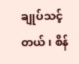ချုပ်သင့်တယ်၊ စိန်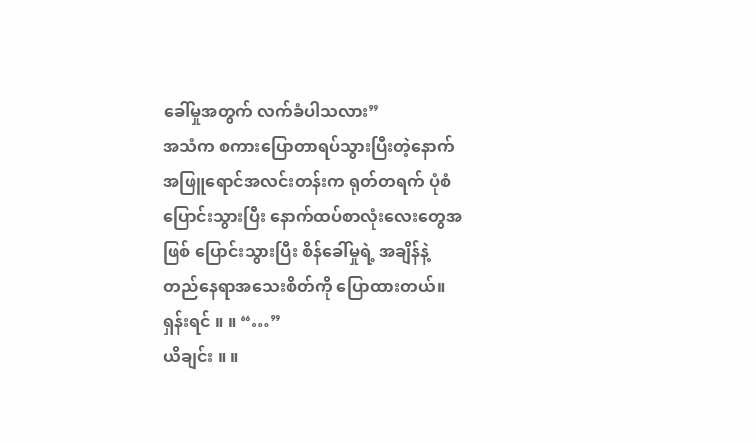ခေါ်မှုအတွက် လက်ခံပါသလား”
အသံက စကားပြောတာရပ်သွားပြီးတဲ့နောက် အဖြူရောင်အလင်းတန်းက ရုတ်တရက် ပုံစံပြောင်းသွားပြီး နောက်ထပ်စာလုံးလေးတွေအဖြစ် ပြောင်းသွားပြီး စိန်ခေါ်မှုရဲ့ အချိန်နဲ့ တည်နေရာအသေးစိတ်ကို ပြောထားတယ်။
ရှန်းရင် ။ ။ “…”
ယိချင်း ။ ။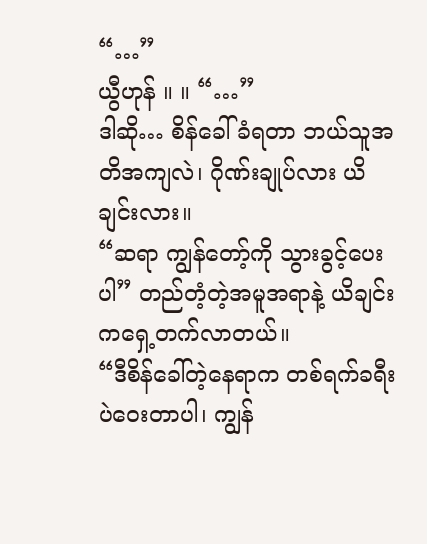“…”
ယွီဟုန် ။ ။ “…”
ဒါဆို… စိန်ခေါ်ခံရတာ ဘယ်သူအတိအကျလဲ၊ ဂိုဏ်းချုပ်လား ယိချင်းလား။
“ဆရာ ကျွန်တော့်ကို သွားခွင့်ပေးပါ” တည်တံ့တဲ့အမူအရာနဲ့ ယိချင်းကရှေ့တက်လာတယ်။
“ဒီစိန်ခေါ်တဲ့နေရာက တစ်ရက်ခရီးပဲဝေးတာပါ၊ ကျွန်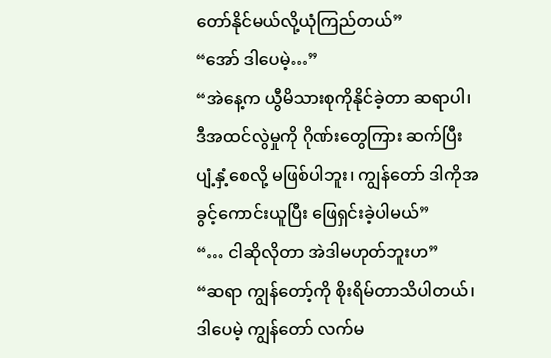တော်နိုင်မယ်လို့ယုံကြည်တယ်”
“အော် ဒါပေမဲ့…”
“အဲနေ့က ယွီမိသားစုကိုနိုင်ခဲ့တာ ဆရာပါ၊ ဒီအထင်လွဲမှုကို ဂိုဏ်းတွေကြား ဆက်ပြီး ပျံ့နှံ့စေလို့ မဖြစ်ပါဘူး၊ ကျွန်တော် ဒါကိုအခွင့်ကောင်းယူပြီး ဖြေရှင်းခဲ့ပါမယ်”
“… ငါဆိုလိုတာ အဲဒါမဟုတ်ဘူးဟ”
“ဆရာ ကျွန်တော့်ကို စိုးရိမ်တာသိပါတယ်၊ ဒါပေမဲ့ ကျွန်တော် လက်မ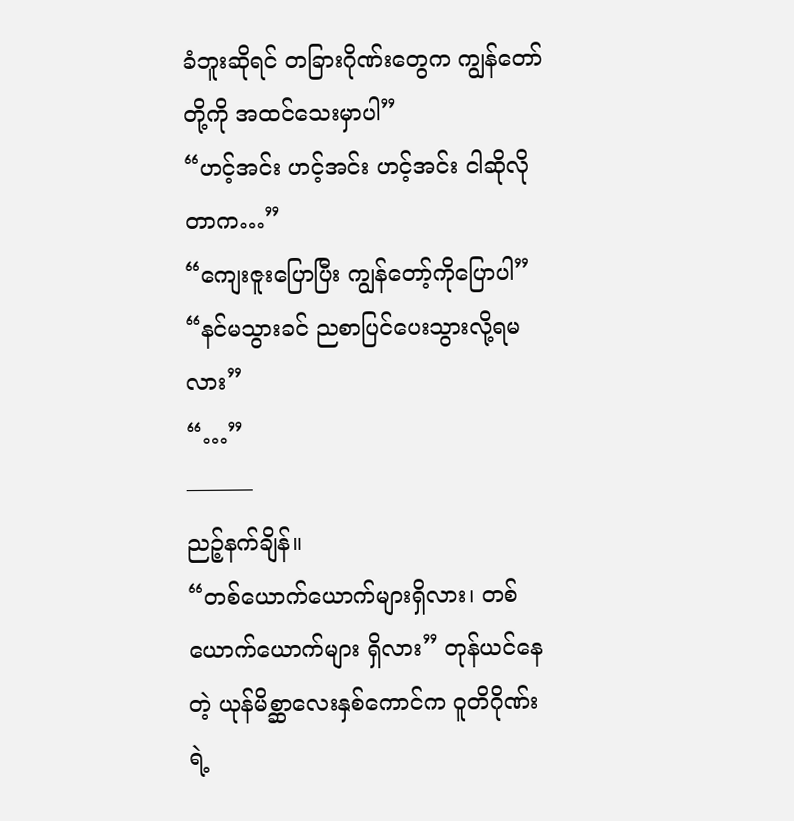ခံဘူးဆိုရင် တခြားဂိုဏ်းတွေက ကျွန်တော်တို့ကို အထင်သေးမှာပါ”
“ဟင့်အင်း ဟင့်အင်း ဟင့်အင်း ငါဆိုလိုတာက…”
“ကျေးဇူးပြောပြီး ကျွန်တော့်ကိုပြောပါ”
“နင်မသွားခင် ညစာပြင်ပေးသွားလို့ရမလား”
“…”
———
ညဉ့်နက်ချိန်။
“တစ်ယောက်ယောက်များရှိလား၊ တစ်ယောက်ယောက်များ ရှိလား” တုန်ယင်နေတဲ့ ယုန်မိစ္ဆာလေးနှစ်ကောင်က ဝူတိဂိုဏ်းရဲ့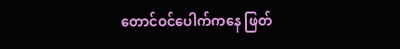တောင်ဝင်ပေါက်ကနေ ဖြတ်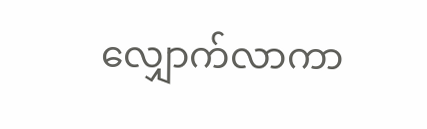လျှောက်လာကာ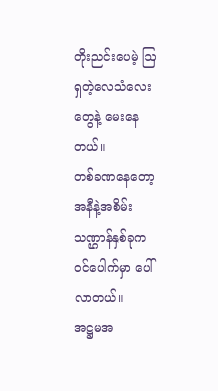တိုးညင်းပေမဲ့ ဩရှတဲ့လေသံလေးတွေနဲ့ မေးနေတယ်။
တစ်ခဏနေတော့ အနီနဲ့အစိမ်းသဏ္ဌာန်နှစ်ခုက ဝင်ပေါက်မှာ ပေါ်လာတယ်။
အဋ္ဌမအ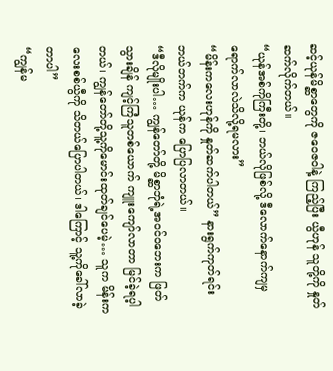ဆင့်ယုန်မိစ္ဆာတွေကို ဇဝေဇဝါနဲ့ ကြည့်ပြီး ယွီဟုန် သူတို့ကို နှုတ်ဆက်လိုက်တယ်။
“ယုန်အစ်ကိုကြီးတို့၊ ဘယ်လိုဖြစ်လို့ ဒီလောက်နောက်ကျမှ ရောက်လာလဲသိလို့ရမလား”
“မိန်းကလေးဟုန်ကို နှုတ်ဆက်ပါတယ်” နားရွက်ကုတ်ရင်း ဘယ်ဘက်က ယုန်က ပြောပြလာတယ်။
“ဒီလိုမျိုးပါ… ကျွန်တော်တို့ မိစ္ဆာဘုံရဲ့အဝင်ဝဘေးက ဖြတ်သွားချိန် ကျင့်ကြံသူတစ်ယောက် ကျူးကျော်လာတာ မြင်ခဲ့ရပ့ါတယ်၊ ကျွန်တော်တို့သူ့ကိုမောင်းထုတ်ချင်ပေမဲ့… သူက မိန်းကလေးစစ်ယွီကို သိတယ်ပြောပါတယ်၊ ဒါကြောင့် သူ့ကိုခေါ်လာခဲ့တာပါ”
“ကျွန်မ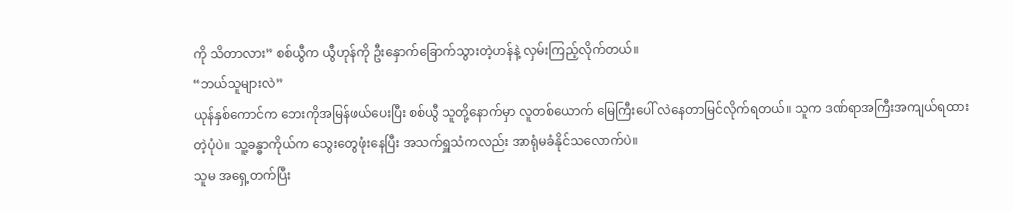ကို သိတာလား” စစ်ယွီက ယွီဟုန်ကို ဦးနှောက်ခြောက်သွားတဲ့ဟန်နဲ့ လှမ်းကြည့်လိုက်တယ်။
“ဘယ်သူများလဲ”
ယုန်နှစ်ကောင်က ဘေးကိုအမြန်ဖယ်ပေးပြီး စစ်ယွီ သူတို့နောက်မှာ လူတစ်ယောက် မြေကြီးပေါ် လဲနေတာမြင်လိုက်ရတယ်။ သူက ဒဏ်ရာအကြီးအကျယ်ရထားတဲ့ပုံပဲ။ သူ့ခန္ဓာကိုယ်က သွေးတွေဖုံးနေပြီး အသက်ရှူသံကလည်း အာရုံမခံနိုင်သလောက်ပဲ။
သူမ အရှေ့တက်ပြီး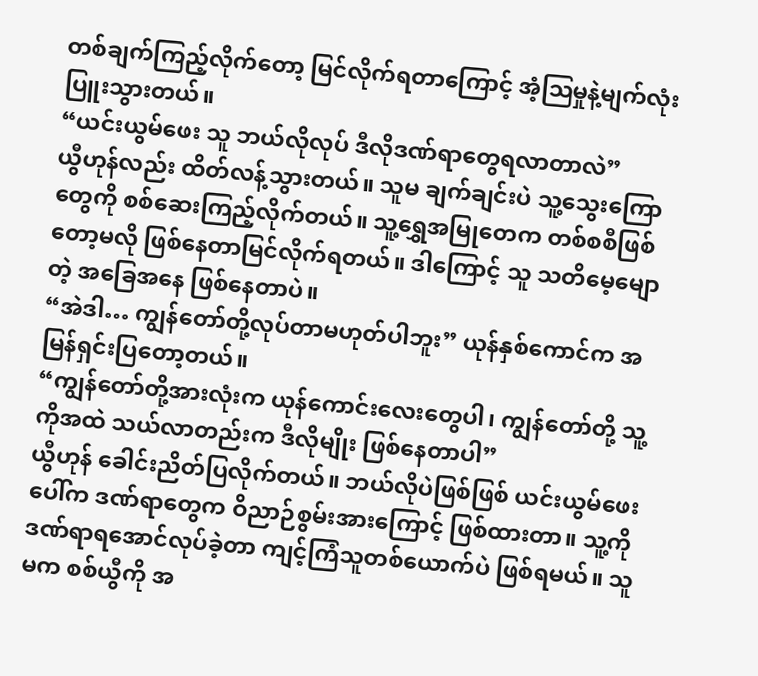တစ်ချက်ကြည့်လိုက်တော့ မြင်လိုက်ရတာကြောင့် အံ့ဩမှုနဲ့မျက်လုံးပြူးသွားတယ်။
“ယင်းယွမ်ဖေး သူ ဘယ်လိုလုပ် ဒီလိုဒဏ်ရာတွေရလာတာလဲ”
ယွီဟုန်လည်း ထိတ်လန့်သွားတယ်။ သူမ ချက်ချင်းပဲ သူ့သွေးကြောတွေကို စစ်ဆေးကြည့်လိုက်တယ်။ သူ့ရွှေအမြုတေက တစ်စစီဖြစ်တော့မလို ဖြစ်နေတာမြင်လိုက်ရတယ်။ ဒါကြောင့် သူ သတိမေ့မျောတဲ့ အခြေအနေ ဖြစ်နေတာပဲ။
“အဲဒါ… ကျွန်တော်တို့လုပ်တာမဟုတ်ပါဘူး” ယုန်နှစ်ကောင်က အမြန်ရှင်းပြတော့တယ်။
“ကျွန်တော်တို့အားလုံးက ယုန်ကောင်းလေးတွေပါ၊ ကျွန်တော်တို့ သူ့ကိုအထဲ သယ်လာတည်းက ဒီလိုမျိုး ဖြစ်နေတာပါ”
ယွီဟုန် ခေါင်းညိတ်ပြလိုက်တယ်။ ဘယ်လိုပဲဖြစ်ဖြစ် ယင်းယွမ်ဖေးပေါ်က ဒဏ်ရာတွေက ဝိညာဉ်စွမ်းအားကြောင့် ဖြစ်ထားတာ။ သူ့ကိုဒဏ်ရာရအောင်လုပ်ခဲ့တာ ကျင့်ကြံသူတစ်ယောက်ပဲ ဖြစ်ရမယ်။ သူမက စစ်ယွီကို အ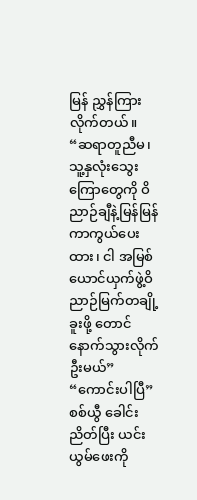မြန် ညွှန်ကြားလိုက်တယ်။
“ဆရာတူညီမ၊ သူ့နှလုံးသွေးကြောတွေကို ဝိညာဉ်ချီနဲ့မြန်မြန်ကာကွယ်ပေးထား၊ ငါ အမြစ်ယောင်ယှက်ဖွဲ့ဝိညာဉ်မြက်တချို့ခူးဖို့ တောင်နောက်သွားလိုက်ဦးမယ်”
“ကောင်းပါပြီ” စစ်ယွီ ခေါင်းညိတ်ပြီး ယင်းယွမ်ဖေးကို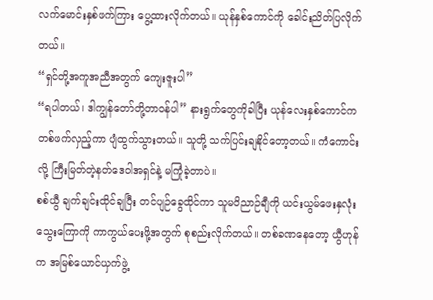လက်မောင်းနှစ်ဖက်ကြား ပွေ့ထားလိုက်တယ်။ ယုန်နှစ်ကောင်ကို ခေါင်းညိတ်ပြလိုက်တယ်။
“ရှင်တို့အကူအညီအတွက် ကျေးဇူးပါ”
“ရပါတယ်၊ ဒါကျွန်တော်တို့တာဝန်ပါ” နားရွက်တွေကိုခါပြီး ယုန်လေးနှစ်ကောင်က တစ်ဖက်လှည့်ကာ ပျံထွက်သွားတယ်။ သူတို့ သက်ပြင်းချနိုင်တော့တယ်။ ကံကောင်းလို့ ကြီးမြတ်တဲ့နတ်ဒေဝါအရှင်နဲ့ မကြုံခဲ့တာပဲ။
စစ်ယွီ ချက်ချင်းထိုင်ချပြီး တင်ပျဉ်ခွေထိုင်ကာ သူမဝိညာဉ်ချီကို ယင်းယွမ်ဖေးနှလုံးသွေးကြောကို ကာကွယ်ပေးဖို့အတွက် စုစည်းလိုက်တယ်။ တစ်ခဏနေတော့ ယွီဟုန်က အမြစ်ယောင်ယှက်ဖွဲ့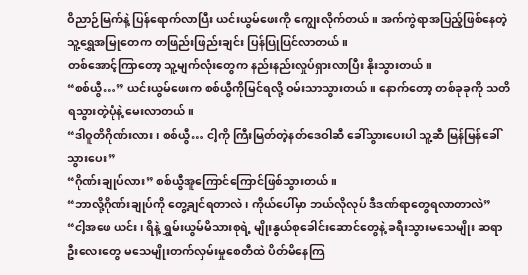ဝိညာဉ်မြက်နဲ့ ပြန်ရောက်လာပြီး ယင်းယွမ်ဖေးကို ကျွေးလိုက်တယ်။ အက်ကွဲရာအပြည့်ဖြစ်နေတဲ့သူ့ရွှေအမြုတေက တဖြည်းဖြည်းချင်း ပြန်ပြုပြင်လာတယ်။
တစ်အောင့်ကြာတော့ သူ့မျက်လုံးတွေက နည်းနည်းလှုပ်ရှားလာပြီး နိုးသွားတယ်။
“စစ်ယွီ…” ယင်းယွမ်ဖေးက စစ်ယွီကိုမြင်ရလို့ ဝမ်းသာသွားတယ်။ နောက်တော့ တစ်ခုခုကို သတိရသွားတဲ့ပုံနဲ့ မေးလာတယ်။
“ဒါဝူတိဂိုဏ်းလား၊ စစ်ယွီ… ငါ့ကို ကြီးမြတ်တဲ့နတ်ဒေဝါဆီ ခေါ်သွားပေးပါ သူ့ဆီ မြန်မြန်ခေါ်သွားပေး”
“ဂိုဏ်းချုပ်လား” စစ်ယွီအူကြောင်ကြောင်ဖြစ်သွားတယ်။
“ဘာလို့ဂိုဏ်းချုပ်ကို တွေ့ချင်ရတာလဲ၊ ကိုယ်ပေါ်မှာ ဘယ်လိုလုပ် ဒီဒဏ်ရာတွေရလာတာလဲ”
“ငါ့အဖေ ယင်း၊ ရိနဲ့ ရွှမ်းယွမ်မိသားစုရဲ့ မျိုးနွယ်စုခေါင်းဆောင်တွေနဲ့ ခရီးသွားမသေမျိုး ဆရာဦးလေးတွေ မသေမျိုးတက်လှမ်းမှုစေတီထဲ ပိတ်မိနေကြ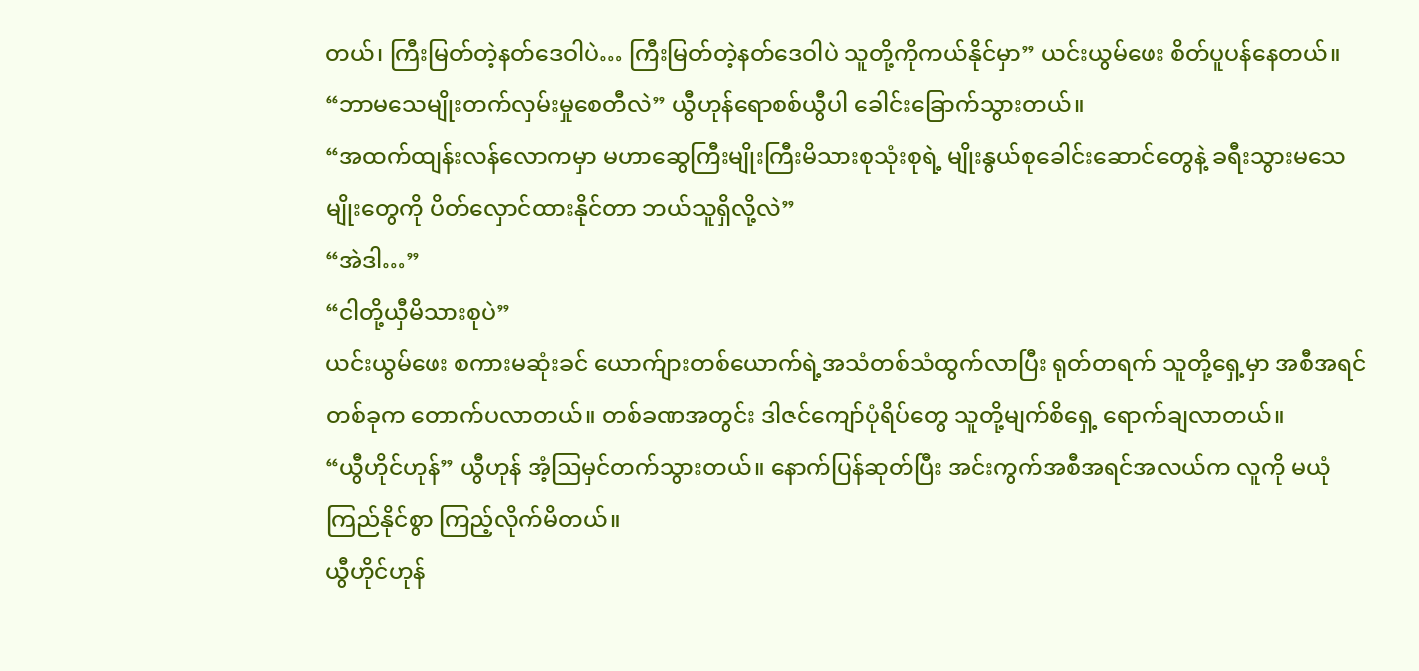တယ်၊ ကြီးမြတ်တဲ့နတ်ဒေဝါပဲ… ကြီးမြတ်တဲ့နတ်ဒေဝါပဲ သူတို့ကိုကယ်နိုင်မှာ” ယင်းယွမ်ဖေး စိတ်ပူပန်နေတယ်။
“ဘာမသေမျိုးတက်လှမ်းမှုစေတီလဲ” ယွီဟုန်ရောစစ်ယွီပါ ခေါင်းခြောက်သွားတယ်။
“အထက်ထျန်းလန်လောကမှာ မဟာဆွေကြီးမျိုးကြီးမိသားစုသုံးစုရဲ့ မျိုးနွယ်စုခေါင်းဆောင်တွေနဲ့ ခရီးသွားမသေမျိုးတွေကို ပိတ်လှောင်ထားနိုင်တာ ဘယ်သူရှိလို့လဲ”
“အဲဒါ…”
“ငါတို့ယှီမိသားစုပဲ”
ယင်းယွမ်ဖေး စကားမဆုံးခင် ယောက်ျားတစ်ယောက်ရဲ့အသံတစ်သံထွက်လာပြီး ရုတ်တရက် သူတို့ရှေ့မှာ အစီအရင်တစ်ခုက တောက်ပလာတယ်။ တစ်ခဏအတွင်း ဒါဇင်ကျော်ပုံရိပ်တွေ သူတို့မျက်စိရှေ့ ရောက်ချလာတယ်။
“ယွီဟိုင်ဟုန်” ယွီဟုန် အံ့ဩမှင်တက်သွားတယ်။ နောက်ပြန်ဆုတ်ပြီး အင်းကွက်အစီအရင်အလယ်က လူကို မယုံကြည်နိုင်စွာ ကြည့်လိုက်မိတယ်။
ယွီဟိုင်ဟုန်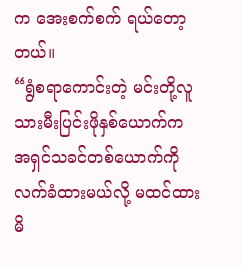က အေးစက်စက် ရယ်တော့တယ်။
“ရွံစရာကောင်းတဲ့ မင်းတို့လူသားမီးပြင်းဖိုနှစ်ယောက်က အရှင်သခင်တစ်ယောက်ကို လက်ခံထားမယ်လို့ မထင်ထားမိ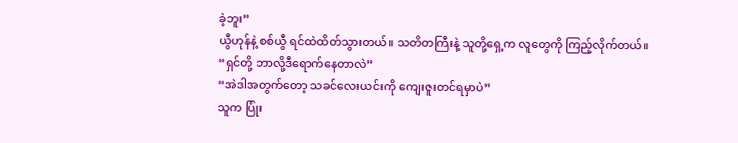ခဲ့ဘူး”
ယွီဟုန်နဲ့ စစ်ယွီ ရင်ထဲထိတ်သွားတယ်။ သတိတကြီးနဲ့ သူတို့ရှေ့က လူတွေကို ကြည့်လိုက်တယ်။
“ရှင်တို့ ဘာလို့ဒီရောက်နေတာလဲ”
“အဲဒါအတွက်တော့ သခင်လေးယင်းကို ကျေးဇူးတင်ရမှာပဲ”
သူက ပြုံး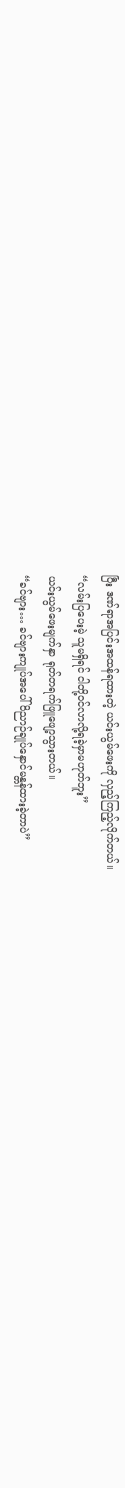ပြီး ဒဏ်ရာအပြင်းအထန်ရထားတဲ့ ယင်းယွမ်ဖေးကို လှည့်ကြည့်လိုက်တယ်။
“လမ်းပြပေးမဲ့ သူမရှိရင် ငါတို့ဝင်လာလို့ရခဲ့မှာမဟုတ်ဘူး”
ယင်းယွမ်ဖေးမျက်နှာ ရုတ်တရက်ဖြူဖျော့သွားတယ်။
“ခင်ဗျား… ခင်ဗျားကျုပ်အပေါ် ဝိညာဉ်ချုပ်နှောင်မန္တန်ထားခဲ့တာပဲ”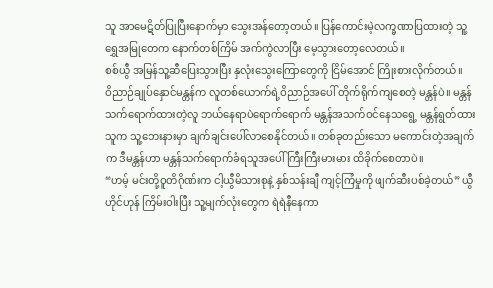သူ အာမေဋိတ်ပြုပြီးနောက်မှာ သွေးအန်တော့တယ်။ ပြန်ကောင်းမဲ့လက္ခဏာပြထားတဲ့ သူ့ရွှေအမြုတေက နောက်တစ်ကြိမ် အက်ကွဲလာပြီး မေ့သွားတော့လေတယ်။
စစ်ယွီ အမြန်သူ့ဆီပြေးသွားပြီး နှလုံးသွေးကြောတွေကို ငြိမ်အောင် ကြိုးစားလိုက်တယ်။
ဝိညာဉ်ချုပ်နှောင်မန္တန်က လူတစ်ယောက်ရဲ့ဝိညာဉ်အပေါ် တိုက်ရိုက်ကျစေတဲ့ မန္တန်ပဲ။ မန္တန်သက်ရောက်ထားတဲ့လူ ဘယ်နေရာပဲရောက်ရောက် မန္တန်အသက်ဝင်နေသရွေ့ မန္တန်ရွတ်ထားသူက သူ့ဘေးနားမှာ ချက်ချင်းပေါ်လာစေနိုင်တယ်။ တစ်ခုတည်းသော မကောင်းတဲ့အချက်က ဒီမန္တန်ဟာ မန္တန်သက်ရောက်ခံရသူအပေါ် ကြီးကြီးမားမား ထိခိုက်စေတာပဲ။
“ဟမ့် မင်းတို့ဝူတိဂိုဏ်းက ငါ့ယွီမိသားစုနဲ့ နှစ်သန်းချီ ကျင့်ကြံမှုကို ဖျက်ဆီးပစ်ခဲ့တယ်” ယွီဟိုင်ဟုန် ကြိမ်းဝါးပြီး သူ့မျက်လုံးတွေက ရဲရဲနီနေကာ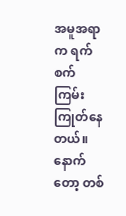အမူအရာက ရက်စက်ကြမ်းကြုတ်နေတယ်။ နောက်တော့ တစ်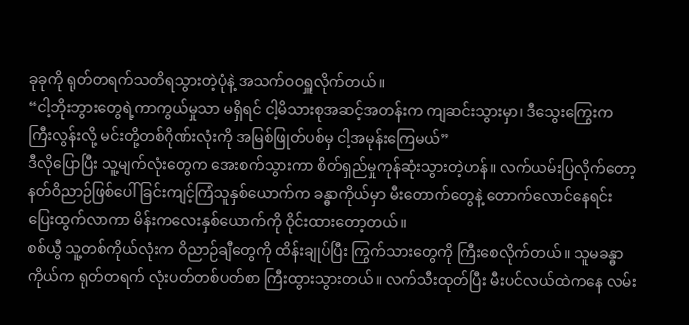ခုခုကို ရုတ်တရက်သတိရသွားတဲ့ပုံနဲ့ အသက်ဝဝရှူလိုက်တယ်။
“ငါ့ဘိုးဘွားတွေရဲ့ကာကွယ်မှုသာ မရှိရင် ငါ့မိသားစုအဆင့်အတန်းက ကျဆင်းသွားမှာ၊ ဒီသွေးကြွေးက ကြီးလွန်းလို့ မင်းတို့တစ်ဂိုဏ်းလုံးကို အမြစ်ဖြုတ်ပစ်မှ ငါ့အမုန်းကြေမယ်”
ဒီလိုပြောပြီး သူ့မျက်လုံးတွေက အေးစက်သွားကာ စိတ်ရှည်မှုကုန်ဆုံးသွားတဲ့ဟန်။ လက်ယမ်းပြလိုက်တော့ နတ်ဝိညာဉ်ဖြစ်ပေါ်ခြင်းကျင့်ကြံသူနှစ်ယောက်က ခန္ဓာကိုယ်မှာ မီးတောက်တွေနဲ့ တောက်လောင်နေရင်း ပြေးထွက်လာကာ မိန်းကလေးနှစ်ယောက်ကို ဝိုင်းထားတော့တယ်။
စစ်ယွီ သူ့တစ်ကိုယ်လုံးက ဝိညာဉ်ချီတွေကို ထိန်းချုပ်ပြီး ကြွက်သားတွေကို ကြီးစေလိုက်တယ်။ သူမခန္ဓာကိုယ်က ရုတ်တရက် လုံးပတ်တစ်ပတ်စာ ကြီးထွားသွားတယ်။ လက်သီးထုတ်ပြီး မီးပင်လယ်ထဲကနေ လမ်း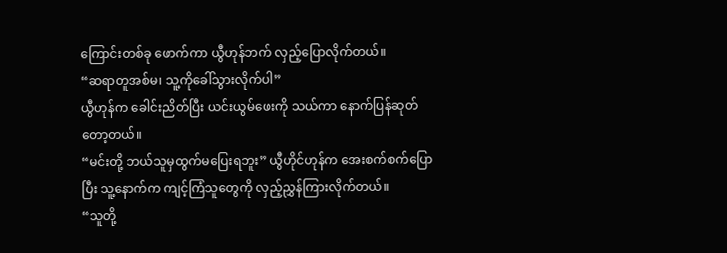ကြောင်းတစ်ခု ဖောက်ကာ ယွီဟုန်ဘက် လှည့်ပြောလိုက်တယ်။
“ဆရာတူအစ်မ၊ သူ့ကိုခေါ်သွားလိုက်ပါ”
ယွီဟုန်က ခေါင်းညိတ်ပြီး ယင်းယွမ်ဖေးကို သယ်ကာ နောက်ပြန်ဆုတ်တော့တယ်။
“မင်းတို့ ဘယ်သူမှထွက်မပြေးရဘူး” ယွီဟိုင်ဟုန်က အေးစက်စက်ပြောပြီး သူ့နောက်က ကျင့်ကြံသူတွေကို လှည့်ညွှန်ကြားလိုက်တယ်။
“သူတို့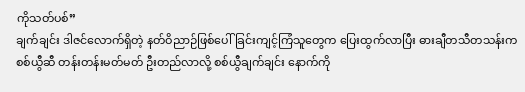ကိုသတ်ပစ်”
ချက်ချင်း ဒါဇင်လောက်ရှိတဲ့ နတ်ဝိညာဉ်ဖြစ်ပေါ်ခြင်းကျင့်ကြံသူတွေက ပြေးထွက်လာပြီး ဓားချီတသီတသန်းက စစ်ယွီဆီ တန်းတန်းမတ်မတ် ဦးတည်လာလို့ စစ်ယွီချက်ချင်း နောက်ကို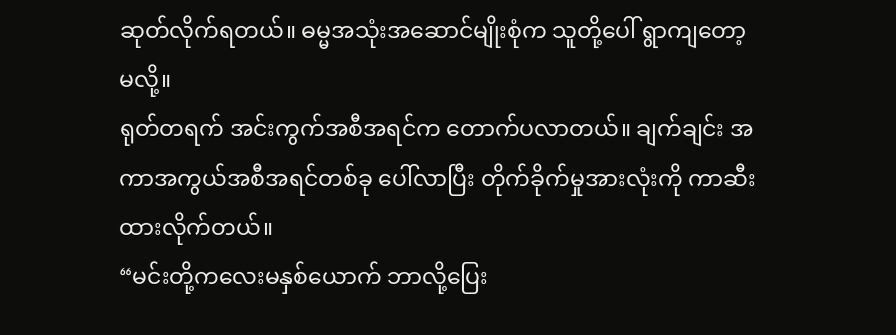ဆုတ်လိုက်ရတယ်။ ဓမ္မအသုံးအဆောင်မျိုးစုံက သူတို့ပေါ် ရွာကျတော့မလို့။
ရုတ်တရက် အင်းကွက်အစီအရင်က တောက်ပလာတယ်။ ချက်ချင်း အကာအကွယ်အစီအရင်တစ်ခု ပေါ်လာပြီး တိုက်ခိုက်မှုအားလုံးကို ကာဆီးထားလိုက်တယ်။
“မင်းတို့ကလေးမနှစ်ယောက် ဘာလို့ပြေး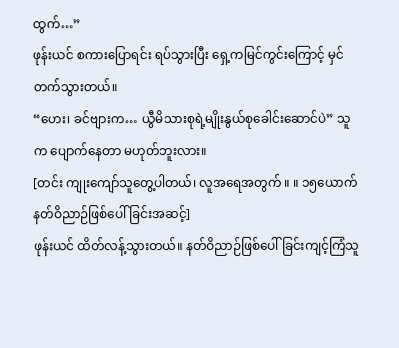ထွက်…”
ဖုန်းယင် စကားပြောရင်း ရပ်သွားပြီး ရှေ့ကမြင်ကွင်းကြောင့် မှင်တက်သွားတယ်။
“ဟေး၊ ခင်ဗျားက… ယွီမိသားစုရဲ့မျိုးနွယ်စုခေါင်းဆောင်ပဲ” သူက ပျောက်နေတာ မဟုတ်ဘူးလား။
[တင်း ကျုးကျော်သူတွေ့ပါတယ်၊ လူအရေအတွက် ။ ။ ၁၅ယောက် နတ်ဝိညာဉ်ဖြစ်ပေါ်ခြင်းအဆင့်]
ဖုန်းယင် ထိတ်လန့်သွားတယ်။ နတ်ဝိညာဉ်ဖြစ်ပေါ်ခြင်းကျင့်ကြံသူ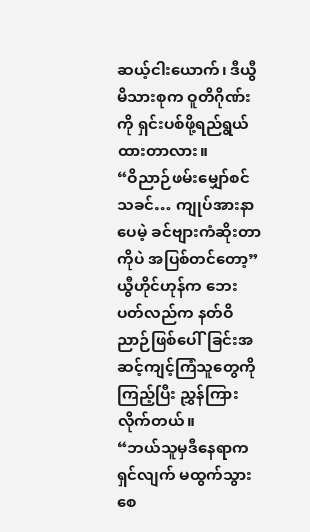ဆယ့်ငါးယောက်၊ ဒီယွီမိသားစုက ဝူတိဂိုဏ်းကို ရှင်းပစ်ဖို့ရည်ရွယ်ထားတာလား။
“ဝိညာဉ်ဖမ်းမျှော်စင်သခင်… ကျုပ်အားနာပေမဲ့ ခင်ဗျားကံဆိုးတာကိုပဲ အပြစ်တင်တော့”
ယွီဟိုင်ဟုန်က ဘေးပတ်လည်က နတ်ဝိညာဉ်ဖြစ်ပေါ်ခြင်းအဆင့်ကျင့်ကြံသူတွေကိုကြည့်ပြီး ညွှန်ကြားလိုက်တယ်။
“ဘယ်သူမှဒီနေရာကရှင်လျက် မထွက်သွားစေ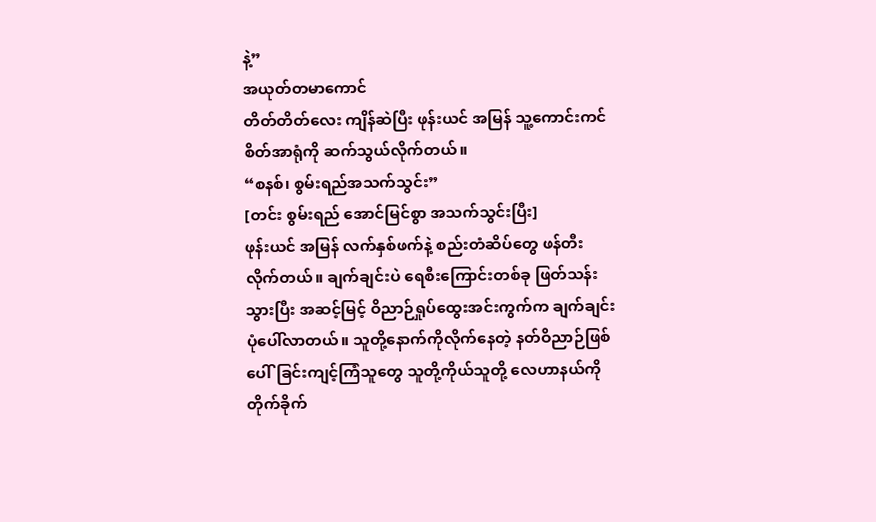နဲ့”
အယုတ်တမာကောင်
တိတ်တိတ်လေး ကျိန်ဆဲပြီး ဖုန်းယင် အမြန် သူ့ကောင်းကင်စိတ်အာရုံကို ဆက်သွယ်လိုက်တယ်။
“စနစ်၊ စွမ်းရည်အသက်သွင်း”
[တင်း စွမ်းရည် အောင်မြင်စွာ အသက်သွင်းပြီး]
ဖုန်းယင် အမြန် လက်နှစ်ဖက်နဲ့ စည်းတံဆိပ်တွေ ဖန်တီးလိုက်တယ်။ ချက်ချင်းပဲ ရေစီးကြောင်းတစ်ခု ဖြတ်သန်းသွားပြီး အဆင့်မြင့် ဝိညာဉ်ရှုပ်ထွေးအင်းကွက်က ချက်ချင်း ပုံပေါ်လာတယ်။ သူတို့နောက်ကိုလိုက်နေတဲ့ နတ်ဝိညာဉ်ဖြစ်ပေါ်ခြင်းကျင့်ကြံသူတွေ သူတို့ကိုယ်သူတို့ လေဟာနယ်ကို တိုက်ခိုက်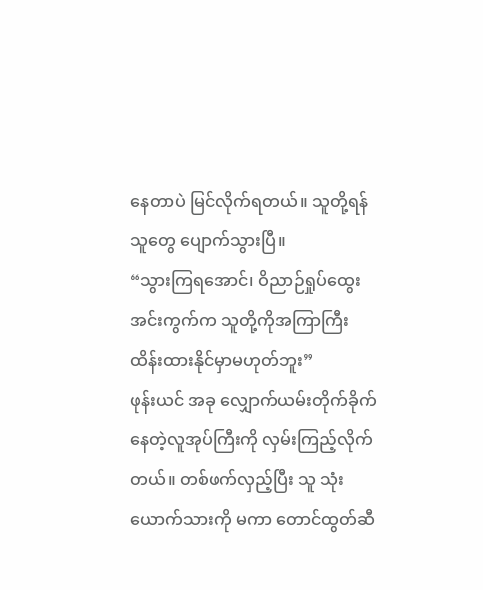နေတာပဲ မြင်လိုက်ရတယ်။ သူတို့ရန်သူတွေ ပျောက်သွားပြီ။
“သွားကြရအောင်၊ ဝိညာဉ်ရှုပ်ထွေးအင်းကွက်က သူတို့ကိုအကြာကြီးထိန်းထားနိုင်မှာမဟုတ်ဘူး”
ဖုန်းယင် အခု လျှောက်ယမ်းတိုက်ခိုက်နေတဲ့လူအုပ်ကြီးကို လှမ်းကြည့်လိုက်တယ်။ တစ်ဖက်လှည့်ပြီး သူ သုံးယောက်သားကို မကာ တောင်ထွတ်ဆီ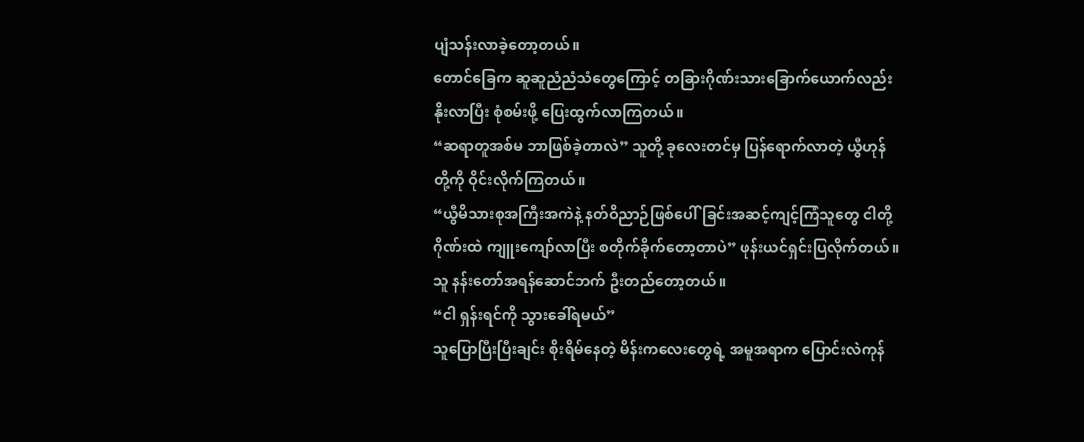ပျံသန်းလာခဲ့တော့တယ်။
တောင်ခြေက ဆူဆူညံညံသံတွေကြောင့် တခြားဂိုဏ်းသားခြောက်ယောက်လည်းနိုးလာပြီး စုံစမ်းဖို့ ပြေးထွက်လာကြတယ်။
“ဆရာတူအစ်မ ဘာဖြစ်ခဲ့တာလဲ” သူတို့ ခုလေးတင်မှ ပြန်ရောက်လာတဲ့ ယွီဟုန်တို့ကို ဝိုင်းလိုက်ကြတယ်။
“ယွီမိသားစုအကြီးအကဲနဲ့ နတ်ဝိညာဉ်ဖြစ်ပေါ်ခြင်းအဆင့်ကျင့်ကြံသူတွေ ငါတို့ဂိုဏ်းထဲ ကျူးကျော်လာပြီး စတိုက်ခိုက်တော့တာပဲ” ဖုန်းယင်ရှင်းပြလိုက်တယ်။ သူ နန်းတော်အရန်ဆောင်ဘက် ဦးတည်တော့တယ်။
“ငါ ရှန်းရင်ကို သွားခေါ်ရမယ်”
သူပြောပြီးပြီးချင်း စိုးရိမ်နေတဲ့ မိန်းကလေးတွေရဲ့ အမူအရာက ပြောင်းလဲကုန်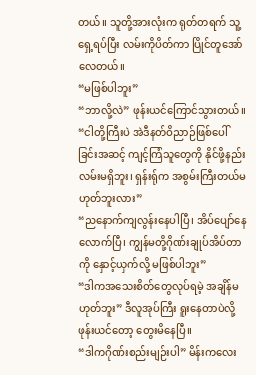တယ်။ သူတို့အားလုံးက ရုတ်တရက် သူ့ရှေ့ရပ်ပြီး လမ်းကိုပိတ်ကာ ပြိုင်တူအော်လေတယ်။
“မဖြစ်ပါဘူး”
“ဘာလို့လဲ” ဖုန်းယင်ကြောင်သွားတယ်။ “ငါတို့ကြီးပဲ အဲဒီနတ်ဝိညာဉ်ဖြစ်ပေါ်ခြင်းအဆင့် ကျင့်ကြံသူတွေကို နိုင်ဖို့နည်းလမ်းမရှိဘူး၊ ရှန်းရ်ုက အစွမ်းကြီးတယ်မဟုတ်ဘူးလား”
“ညနောက်ကျလွန်းနေပါပြီ၊ အိပ်ပျော်နေလောက်ပြီ၊ ကျွန်မတို့ဂိုဏ်းချုပ်အိပ်တာကို နှောင့်ယှက်လို့ မဖြစ်ပါဘူး”
“ဒါကအသေးစိတ်တွေလုပ်ရမဲ့ အချိန်မဟုတ်ဘူး” ဒီလူအုပ်ကြီး ရူးနေတာပဲလို့ ဖုန်းယင်တော့ တွေးမိနေပြီ။
“ဒါကဂိုဏ်းစည်းမျဉ်းပါ” မိန်းကလေး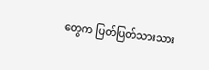တွေက ပြတ်ပြတ်သားသား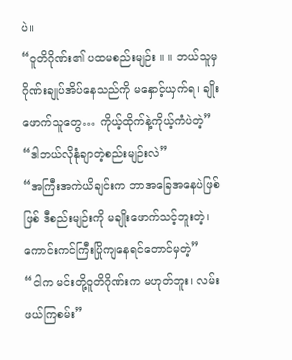ပဲ။
“ဝူတိဂိုဏ်း၏ ပထမစည်းမျဉ်း ။ ။ ဘယ်သူမှ ဂိုဏ်းချုပ်အိပ်နေသည်ကို မနှောင့်ယှက်ရ၊ ချိုးဖောက်သူတွေ… ကိုယ့်ထိုက်နဲ့ကိုယ့်ကံပဲတဲ့”
“ဒါဘယ်လိုနုံချာတဲ့စည်းမျဉ်းလဲ”
“အကြီးအကဲယိချင်းက ဘာအခြေအနေပဲဖြစ်ဖြစ် ဒီစည်းမျဉ်းကို မချိုးဖောက်သင့်ဘူးတဲ့၊ ကောင်းကင်ကြီးပြိုကျနေရင်တောင်မှတဲ့”
“ငါက မင်းတို့ဝူတိဂိုဏ်းက မဟုတ်ဘူး၊ လမ်းဖယ်ကြစမ်း”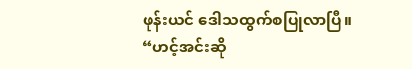ဖုန်းယင် ဒေါသထွက်စပြုလာပြီ။
“ဟင့်အင်းဆို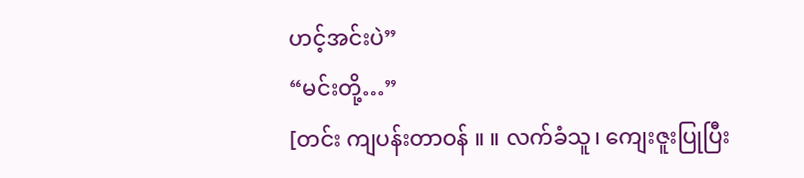ဟင့်အင်းပဲ”
“မင်းတို့…”
[တင်း ကျပန်းတာဝန် ။ ။ လက်ခံသူ၊ ကျေးဇူးပြုပြီး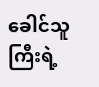ခေါင်သူကြီးရဲ့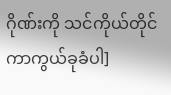ဂိုဏ်းကို သင်ကိုယ်တိုင်ကာကွယ်ခုခံပါ]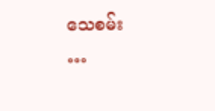သေစမ်း
…